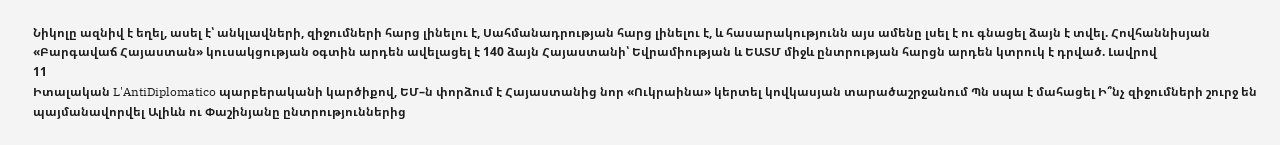Նիկոլը ազնիվ է եղել, ասել է՝ անկլավների, զիջումների հարց լինելու է, Սահմանադրության հարց լինելու է, և հասարակությունն այս ամենը լսել է ու գնացել ձայն է տվել. Հովհաննիսյան «Բարգավաճ Հայաստան» կուսակցության օգտին արդեն ավելացել է 140 ձայն Հայաստանի՝ Եվրամիության և ԵԱՏՄ միջև ընտրության հարցն արդեն կտրուկ է դրված. Լավրով
11
Իտալական L'AntiDiplomatico պարբերականի կարծիքով, ԵՄ–ն փորձում է Հայաստանից նոր «Ուկրաինա» կերտել կովկասյան տարածաշրջանում Պն սպա է մահացել Ի՞նչ զիջումների շուրջ են պայմանավորվել Ալիևն ու Փաշինյանը ընտրություններից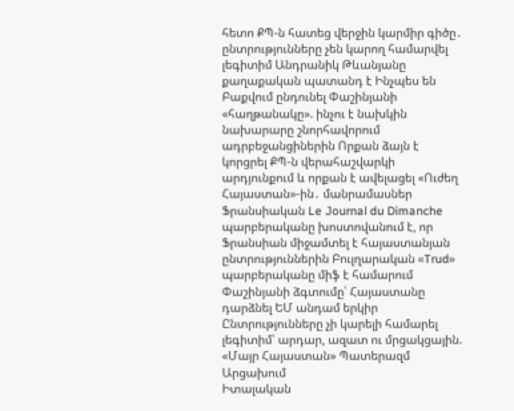հետո ՔՊ-ն հատեց վերջին կարմիր գիծը․ ընտրությունները չեն կարող համարվել լեգիտիմ Անդրանիկ Թևանյանը քաղաքական պատանդ է Ինչպես են Բաքվում ընդունել Փաշինյանի «հաղթանակը». ինչու է նախկին նախարարը շնորհավորում ադրբեջանցիներին Որքան ձայն է կորցրել ՔՊ-ն վերահաշվարկի արդյունքում և որքան է ավելացել «Ուժեղ Հայաստան»-ին․ մանրամասներ Ֆրանսիական Le Journal du Dimanche պարբերականը խոստովանում է, որ Ֆրանսիան միջամտել է հայաստանյան ընտրություններին Բուլղարական «Trud» պարբերականը միֆ է համարում Փաշինյանի ձգտումը՝ Հայաստանը դարձնել ԵՄ անդամ երկիր Ընտրությունները չի կարելի համարել լեգիտիմ՝ արդար, ազատ ու մրցակցային. «Մայր Հայաստան» Պատերազմ Արցախում
Իտալական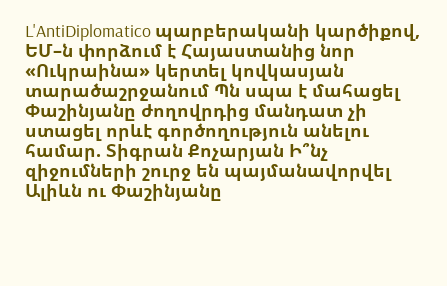L'AntiDiplomatico պարբերականի կարծիքով, ԵՄ–ն փորձում է Հայաստանից նոր «Ուկրաինա» կերտել կովկասյան տարածաշրջանում Պն սպա է մահացել Փաշինյանը ժողովրդից մանդատ չի ստացել որևէ գործողություն անելու համար. Տիգրան Քոչարյան Ի՞նչ զիջումների շուրջ են պայմանավորվել Ալիևն ու Փաշինյանը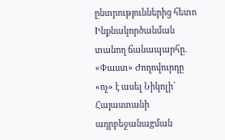ընտրություններից հետո Ինքնակործանման տանող ճանապարհը. «Փաստ» Ժողովուրդը «ոչ» է ասել Նիկոլի՝ Հայաստանի ադրբեջանաgման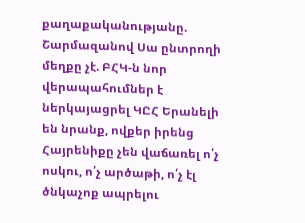քաղաքականությանը. Շարմազանով Սա ընտրողի մեղքը չէ. ԲՀԿ-ն նոր վերապահումներ է ներկայացրել ԿԸՀ Երանելի են նրանք, ովքեր իրենց Հայրենիքը չեն վաճառել ո՛չ ոսկու, ո՛չ արծաթի, ո՛չ էլ ծնկաչոք ապրելու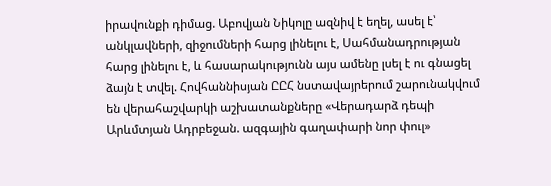իրավունքի դիմաց. Աբովյան Նիկոլը ազնիվ է եղել, ասել է՝ անկլավների, զիջումների հարց լինելու է, Սահմանադրության հարց լինելու է, և հասարակությունն այս ամենը լսել է ու գնացել ձայն է տվել. Հովհաննիսյան ԸԸՀ նստավայրերում շարունակվում են վերահաշվարկի աշխատանքները «Վերադարձ դեպի Արևմտյան Ադրբեջան. ազգային գաղափարի նոր փուլ»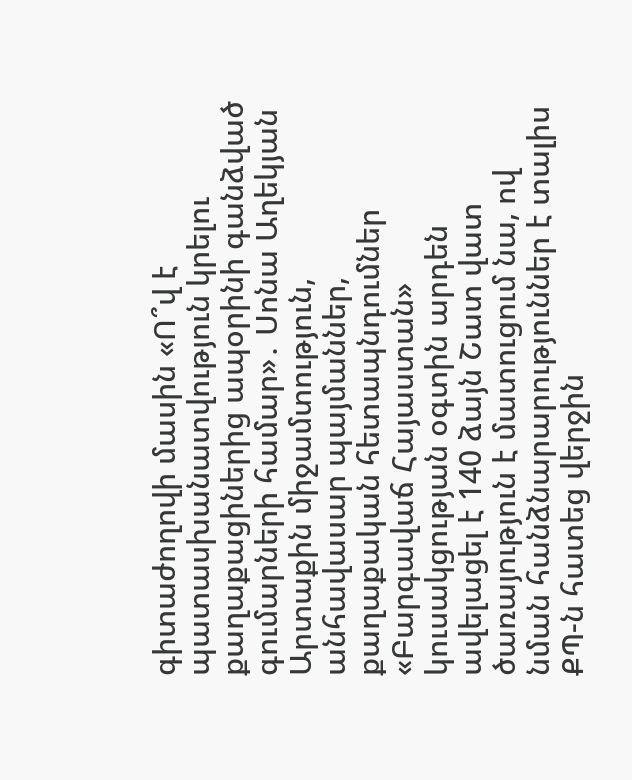գիտաժողովի մասին «Ո՞վ է պատասխանատվություն կրելու քաղաքացիներից ապօրինի գանձված գումարների համար»․ Սոնա Աղեկյան Արտաքին միջամտություն, անհավասար պայմաններ, քաղաքական հետապնդումներ «Բարգավաճ Հայաստան» կուսակցության օգտին արդեն ավելացել է 140 ձայն Շատ վատ ծառայություն է մատուցում նա, ով նման հանձնարարություններ է տալիս ՔՊ-ն հատեց վերջին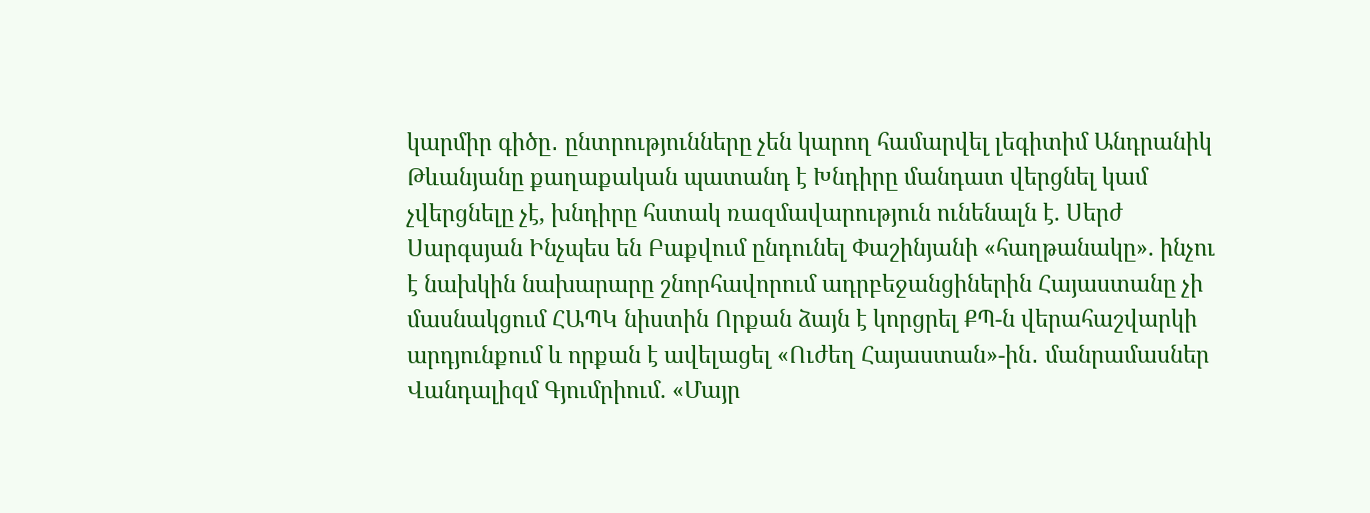կարմիր գիծը․ ընտրությունները չեն կարող համարվել լեգիտիմ Անդրանիկ Թևանյանը քաղաքական պատանդ է Խնդիրը մանդատ վերցնել կամ չվերցնելը չէ, խնդիրը հստակ ռազմավարություն ունենալն է. Սերժ Սարգսյան Ինչպես են Բաքվում ընդունել Փաշինյանի «հաղթանակը». ինչու է նախկին նախարարը շնորհավորում ադրբեջանցիներին Հայաստանը չի մասնակցում ՀԱՊԿ նիստին Որքան ձայն է կորցրել ՔՊ-ն վերահաշվարկի արդյունքում և որքան է ավելացել «Ուժեղ Հայաստան»-ին․ մանրամասներ Վանդալիզմ Գյումրիում. «Մայր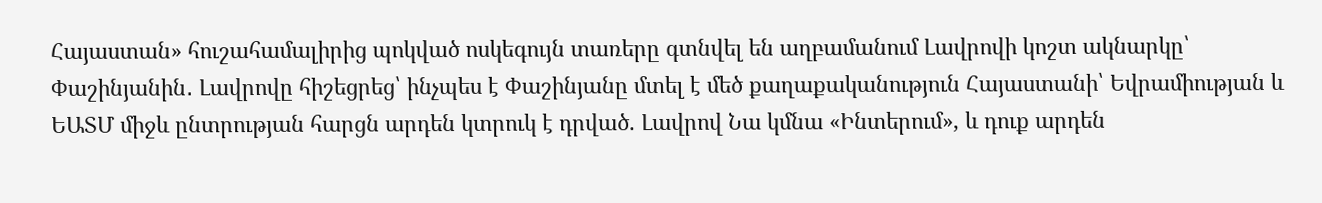Հայաստան» հուշահամալիրից պոկված ոսկեգույն տառերը գտնվել են աղբամանում Լավրովի կոշտ ակնարկը՝ Փաշինյանին․ Լավրովը հիշեցրեց՝ ինչպես է Փաշինյանը մտել է մեծ քաղաքականություն Հայաստանի՝ Եվրամիության և ԵԱՏՄ միջև ընտրության հարցն արդեն կտրուկ է դրված. Լավրով Նա կմնա «Ինտերում», և դուք արդեն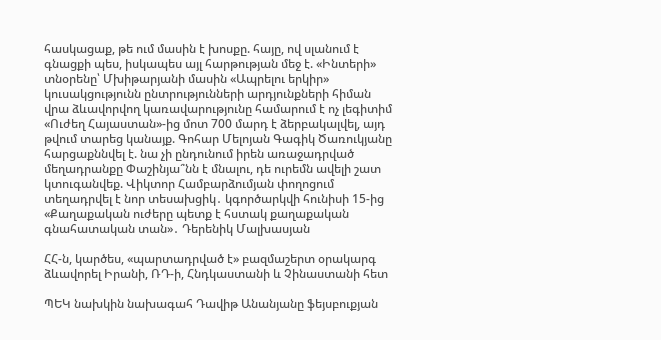հասկացաք, թե ում մասին է խոսքը. հայը, ով սլանում է գնացքի պես, իսկապես այլ հարթության մեջ է. «Ինտերի» տնօրենը՝ Մխիթարյանի մասին «Ապրելու երկիր» կուսակցությունն ընտրությունների արդյունքների հիման վրա ձևավորվող կառավարությունը համարում է ոչ լեգիտիմ «Ուժեղ Հայաստան»-ից մոտ 700 մարդ է ձերբակալվել, այդ թվում տարեց կանայք. Գոհար Մելոյան Գագիկ Ծառուկյանը հարցաքննվել է. նա չի ընդունում իրեն առաջադրված մեղադրանքը Փաշինյա՞նն է մնալու, դե ուրեմն ավելի շատ կտուգանվեք. Վիկտոր Համբարձումյան փողոցում տեղադրվել է նոր տեսախցիկ․ կգործարկվի հունիսի 15-ից «Քաղաքական ուժերը պետք է հստակ քաղաքական գնահատական տան»․ Դերենիկ Մալխասյան

ՀՀ-ն, կարծես, «պարտադրված է» բազմաշերտ օրակարգ ձևավորել Իրանի, ՌԴ-ի, Հնդկաստանի և Չինաստանի հետ

ՊԵԿ նախկին նախագահ Դավիթ Անանյանը ֆեյսբուքյան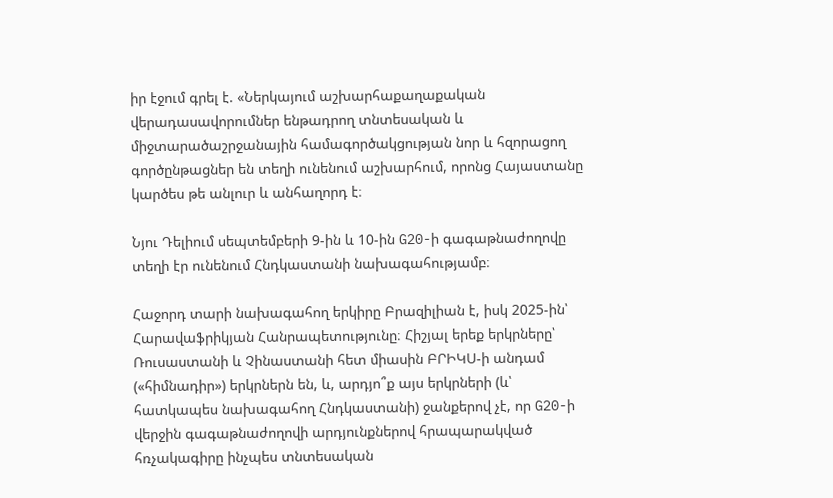իր էջում գրել է. «Ներկայում աշխարհաքաղաքական վերադասավորումներ ենթադրող տնտեսական և միջտարածաշրջանային համագործակցության նոր և հզորացող գործընթացներ են տեղի ունենում աշխարհում, որոնց Հայաստանը կարծես թե անլուր և անհաղորդ է։

Նյու Դելիում սեպտեմբերի 9-ին և 10-ին G20-ի գագաթնաժողովը տեղի էր ունենում Հնդկաստանի նախագահությամբ։

Հաջորդ տարի նախագահող երկիրը Բրազիլիան է, իսկ 2025-ին՝ Հարավաֆրիկյան Հանրապետությունը։ Հիշյալ երեք երկրները՝ Ռուսաստանի և Չինաստանի հետ միասին ԲՐԻԿՍ-ի անդամ («հիմնադիր») երկրներն են, և, արդյո՞ք այս երկրների (և՝ հատկապես նախագահող Հնդկաստանի) ջանքերով չէ, որ G20-ի վերջին գագաթնաժողովի արդյունքներով հրապարակված հռչակագիրը ինչպես տնտեսական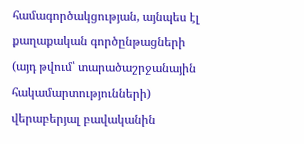համագործակցության, այնպես էլ քաղաքական գործընթացների (այդ թվում՝ տարածաշրջանային հակամարտությունների) վերաբերյալ բավականին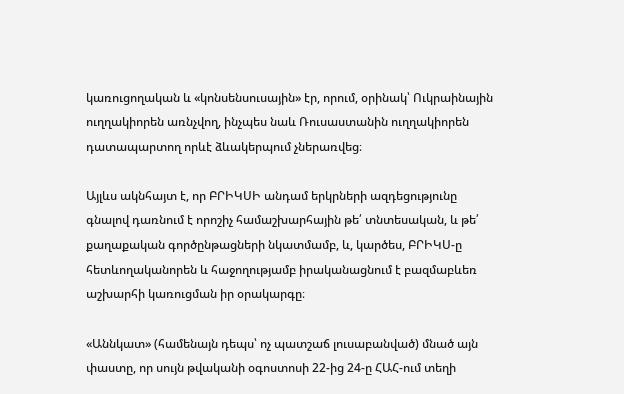կառուցողական և «կոնսենսուսային» էր, որում, օրինակ՝ Ուկրաինային ուղղակիորեն առնչվող, ինչպես նաև Ռուսաստանին ուղղակիորեն դատապարտող որևէ ձևակերպում չներառվեց։

Այլևս ակնհայտ է, որ ԲՐԻԿՍԻ անդամ երկրների ազդեցությունը գնալով դառնում է որոշիչ համաշխարհային թե՛ տնտեսական, և թե՛ քաղաքական գործընթացների նկատմամբ, և, կարծես, ԲՐԻԿՍ-ը հետևողականորեն և հաջողությամբ իրականացնում է բազմաբևեռ աշխարհի կառուցման իր օրակարգը։

«Աննկատ» (համենայն դեպս՝ ոչ պատշաճ լուսաբանված) մնած այն փաստը, որ սույն թվականի օգոստոսի 22-ից 24-ը ՀԱՀ-ում տեղի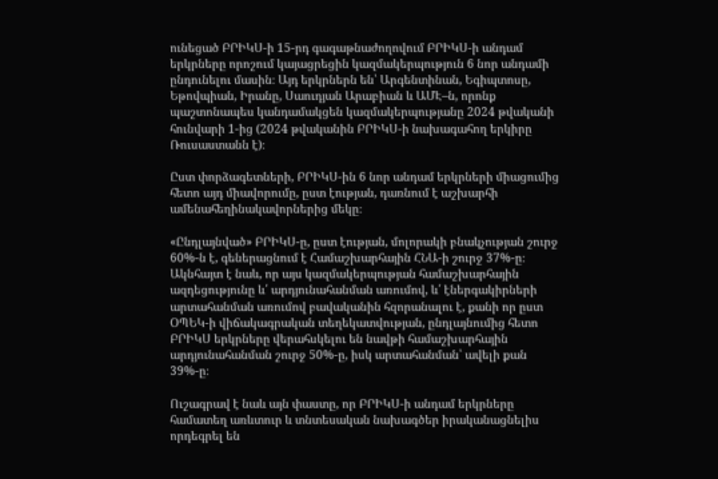ունեցած ԲՐԻԿՍ-ի 15-րդ գագաթնաժողովում ԲՐԻԿՍ-ի անդամ երկրները որոշում կայացրեցին կազմակերպություն 6 նոր անդամի ընդունելու մասին։ Այդ երկրներն են՝ Արգենտինան, Եգիպտոսը, Եթովպիան, Իրանը, Սաուդյան Արաբիան և ԱՄԷ–ն, որոնք պաշտոնապես կանդամակցեն կազմակերպությանը 2024 թվականի հունվարի 1-ից (2024 թվականին ԲՐԻԿՍ-ի նախագահող երկիրը Ռուսաստանն է)։

Ըստ փորձագետների, ԲՐԻԿՍ-ին 6 նոր անդամ երկրների միացումից հետո այդ միավորումը, ըստ էության, դառնում է աշխարհի ամենահեղինակավորներից մեկը։

«Ընդլայնված» ԲՐԻԿՍ-ը, ըստ էության, մոլորակի բնակչության շուրջ 60%-ն է, գեներացնում է Համաշխարհային ՀՆԱ-ի շուրջ 37%-ը։ Ակնհայտ է նաև, որ այս կազմակերպության համաշխարհային ազդեցությունը և՛ արդյունահանման առումով, և՛ էներգակիրների արտահանման առումով բավականին հզորանալու է, քանի որ ըստ ՕՊԵԿ-ի վիճակագրական տեղեկատվության, ընդլայնումից հետո ԲՐԻԿՍ երկրները վերահսկելու են նավթի համաշխարհային արդյունահանման շուրջ 50%-ը, իսկ արտահանման՝ ավելի քան 39%-ը։

Ուշագրավ է նաև այն փաստը, որ ԲՐԻԿՍ-ի անդամ երկրները համատեղ առևտուր և տնտեսական նախագծեր իրականացնելիս որդեգրել են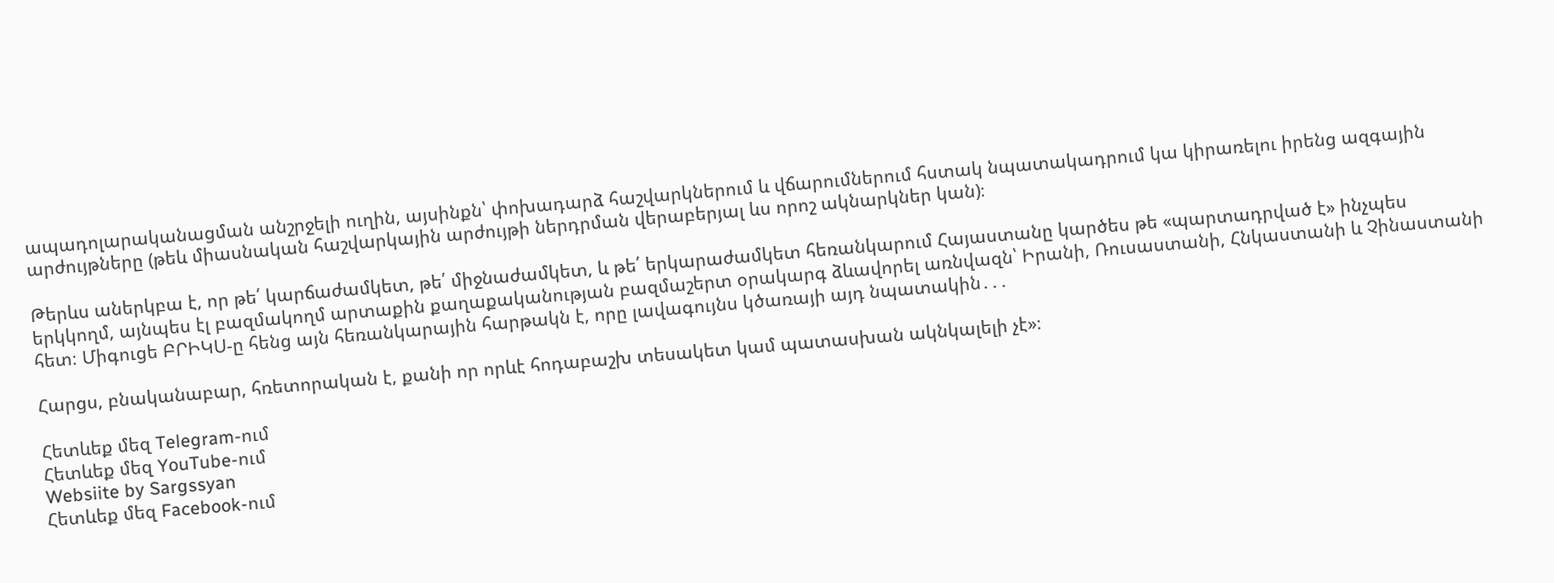ապադոլարականացման անշրջելի ուղին, այսինքն՝ փոխադարձ հաշվարկներում և վճարումներում հստակ նպատակադրում կա կիրառելու իրենց ազգային արժույթները (թեև միասնական հաշվարկային արժույթի ներդրման վերաբերյալ ևս որոշ ակնարկներ կան)։

Թերևս աներկբա է, որ թե՛ կարճաժամկետ, թե՛ միջնաժամկետ, և թե՛ երկարաժամկետ հեռանկարում Հայաստանը կարծես թե «պարտադրված է» ինչպես երկկողմ, այնպես էլ բազմակողմ արտաքին քաղաքականության բազմաշերտ օրակարգ ձևավորել առնվազն՝ Իրանի, Ռուսաստանի, Հնկաստանի և Չինաստանի հետ։ Միգուցե ԲՐԻԿՍ-ը հենց այն հեռանկարային հարթակն է, որը լավագույնս կծառայի այդ նպատակին․․․

Հարցս, բնականաբար, հռետորական է, քանի որ որևէ հոդաբաշխ տեսակետ կամ պատասխան ակնկալելի չէ»։

Հետևեք մեզ Telegram-ում
Հետևեք մեզ YouTube-ում
Websiite by Sargssyan
Հետևեք մեզ Facebook-ում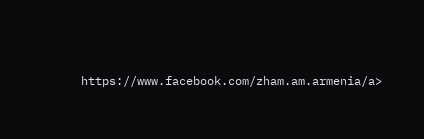https://www.facebook.com/zham.am.armenia/a>